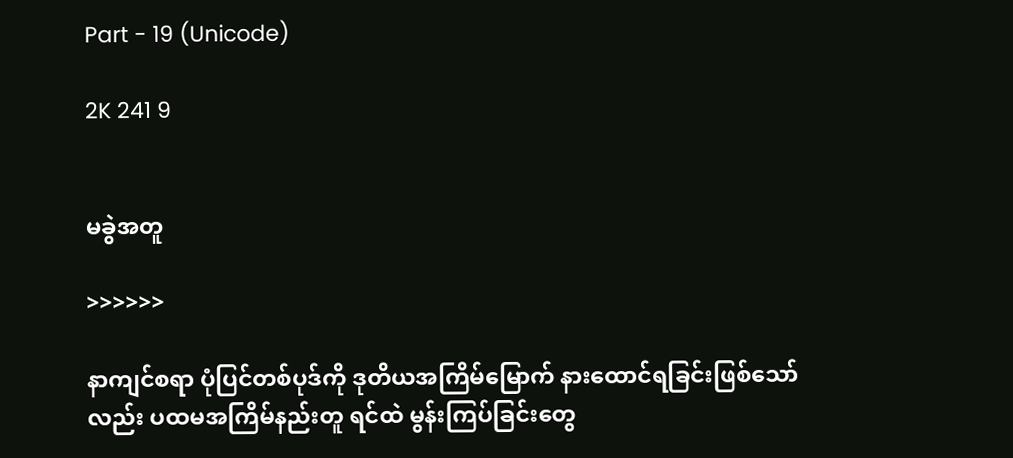Part - 19 (Unicode)

2K 241 9


မခွဲအတူ

>>>>>>

နာကျင်စရာ ပုံပြင်တစ်ပုဒ်ကို ဒုတိယအကြိမ်မြောက် နားထောင်ရခြင်းဖြစ်သော်လည်း ပထမအကြိမ်နည်းတူ ရင်ထဲ မွန်းကြပ်ခြင်းတွေ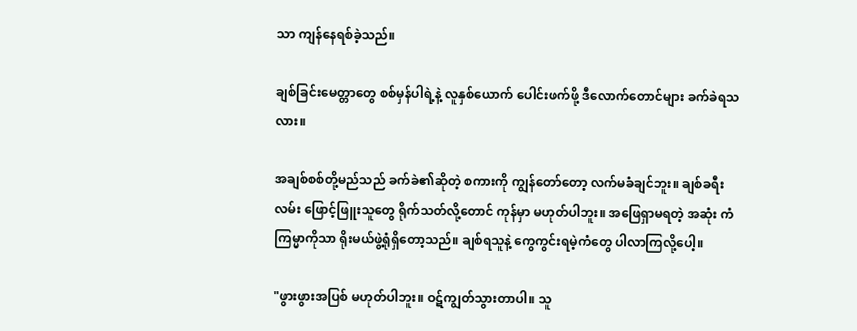သာ ကျန်နေရစ်ခဲ့သည်။

ချစ်ခြင်းမေတ္တာတွေ စစ်မှန်ပါရဲ့နဲ့ လူနှစ်ယောက် ပေါင်းဖက်ဖို့ ဒီလောက်တောင်များ ခက်ခဲရသလား။

အချစ်စစ်တို့မည်သည် ခက်ခဲ၏ဆိုတဲ့ စကားကို ကျွန်တော်တော့ လက်မခံချင်ဘူး။ ချစ်ခရီးလမ်း ဖြောင့်ဖြူးသူတွေ ရိုက်သတ်လို့တောင် ကုန်မှာ မဟုတ်ပါဘူး။ အဖြေရှာမရတဲ့ အဆုံး ကံကြမ္မာကိုသာ ရိုးမယ်ဖွဲ့ရုံရှိတော့သည်။ ချစ်ရသူနဲ့ ကွေကွင်းရမဲ့ကံတွေ ပါလာကြလို့ပေါ့။

"ဖွားဖွားအပြစ် မဟုတ်ပါဘူး။ ဝဋ်ကျွတ်သွားတာပါ။ သူ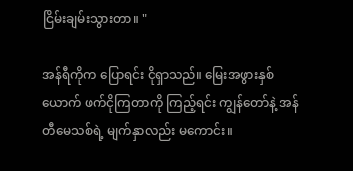ငြိမ်းချမ်းသွားတာ။ "

အန်ရီကိုက ပြောရင်း ငိုရှာသည်။ မြေးအဖွားနှစ်ယောက် ဖက်ငိုကြတာကို ကြည့်ရင်း ကျွန်တော်နဲ့ အန်တီမေသစ်ရဲ့ မျက်နှာလည်း မကောင်း။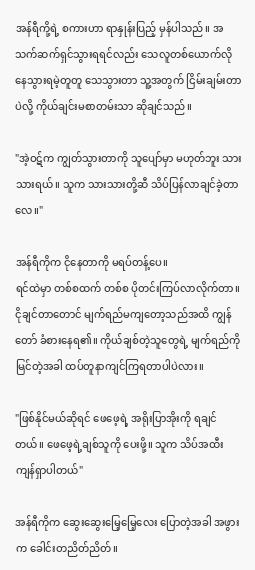အန်ရီကို့ရဲ့ စကားဟာ ရာနှုန်းပြည့် မှန်ပါသည်။ အသက်ဆက်ရှင်သွားရရင်လည်း သေလူတစ်ယောက်လို နေသွားရမဲ့တူတူ သေသွားတာ သူ့အတွက် ငြိမ်းချမ်းတာပဲလို့ ကိုယ်ချင်းမစာတမ်းသာ ဆိုချင်သည်။

"အဲ့ဝဋ်က ကျွတ်သွားတာကို သူပျော်မှာ မဟုတ်ဘူး သားသားရယ်။ သူက သားသားတို့ဆီ သိပ်ပြန်လာချင်ခဲ့တာလေ။"

အန်ရီကိုက ငိုနေတာကို မရပ်တန့်ပေ။
ရင်ထဲမှာ တစ်စထက် တစ်စ ပိုတင်းကြပ်လာလိုက်တာ။ ငိုချင်တာတောင် မျက်ရည်မကျတော့သည်အထိ ကျွန်တော် ခံစားနေရ၏။ ကိုယ်ချစ်တဲ့သူတွေရဲ့ မျက်ရည်ကို မြင်တဲ့အခါ ထပ်တူနာကျင်ကြရတာပါပဲလား။

"ဖြစ်နိုင်မယ်ဆိုရင် ဖေဖေ့ရဲ့ အရိုးပြာအိုးကို ရချင်တယ်။ ဖေဖေ့ရဲ့ချစ်သူကို ပေးဖို့။ သူက သိပ်အထီးကျန်ရှာပါတယ်"

အန်ရီကိုက ဆွေးဆွေးမြေ့မြေ့လေး ပြောတဲ့အခါ အဖွားက ခေါင်းတညိတ်ညိတ်။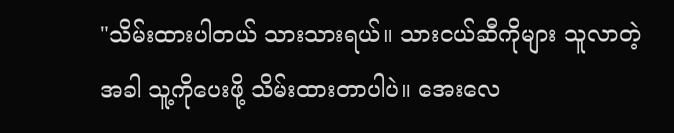"သိမ်းထားပါတယ် သားသားရယ်။ သားငယ်ဆီကိုများ သူလာတဲ့အခါ သူ့ကိုပေးဖို့ သိမ်းထားတာပါပဲ။ အေးလေ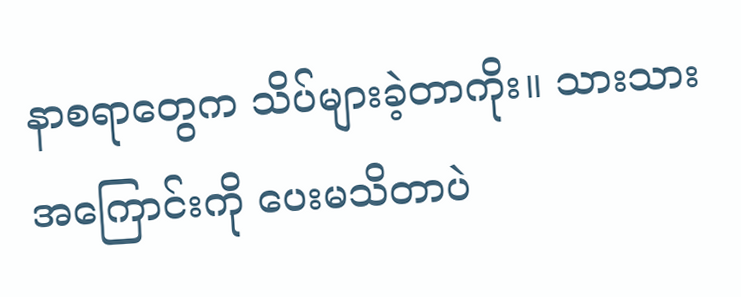နာစရာတွေက သိပ်များခဲ့တာကိုး။ သားသားအကြောင်းကို ပေးမသိတာပဲ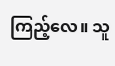ကြည့်လေ။ သူ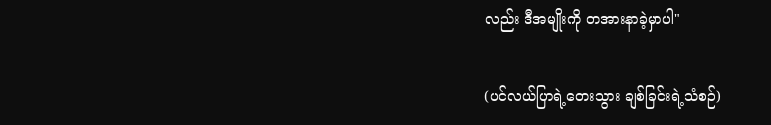လည်း ဒီအမျိုးကို တအားနာခဲ့မှာပါ"

(ပင်လယ်ပြာရဲ့တေးသွား ချစ်ခြင်းရဲ့သံစဉ်)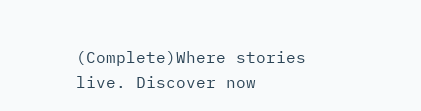(Complete)Where stories live. Discover now